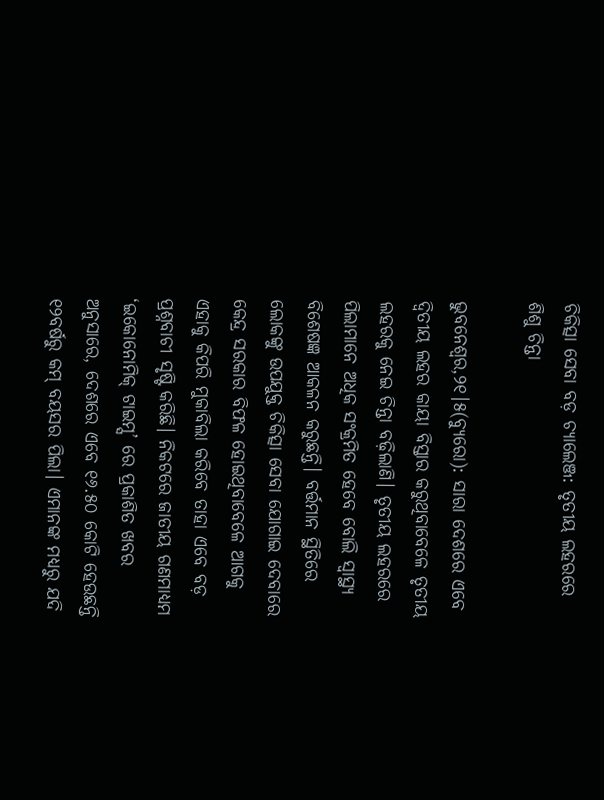ଚିକିତ୍ସା ସେବା ବଡ଼ ଚ୍ୟାଲେଞ୍ଜ: ତୃତୀୟ ଲହରରେ ଶିଶୁ ଚିନ୍ତା

ଭୁବନେଶ୍ୱର,୨୧।୫(ବ୍ୟୁରୋ): ସାରା ଦେଶରେ ଏବେ ଦ୍ୱିତୀୟ ଲହର କାୟା ବିସ୍ତାର କରୁଥିବାବେଳେ ତୃତୀୟ ଲହରକୁ ନେଇ ଚିନ୍ତା ବଢ଼ିଲାଣି। ତୃତୀୟ ଲହରରେ ପିଲାମାନେ ଅଧିକ ସଂକ୍ରମିତ ହେବେ ବୋଲି ସ୍ବାସ୍ଥ୍ୟ ବିଶେଷଜ୍ଞ ଆକଳନ କରୁଛନ୍ତି। ବର୍ତ୍ତମାନ ସ୍ଥିତିରେ ଲୋକଙ୍କୁ ଉପଯୁକ୍ତ ଚିକିତ୍ସା ସେବା ଯୋଗାଇ ଦେବାରେ କେନ୍ଦ୍ର ସରକାର ବିଫଳ ହୋଇଥିବାବେଳେ ଆଗକୁ ଏହାକୁ କିପରି ମୁକାବିଲା କରିବେ ତାହା ଏବେ ବଡ଼ ପ୍ରଶ୍ନବାଚୀ ସୃଷ୍ଟି କରିଛି। ନିକଟରେ ଜାତୀୟ ଗଣମାଧ୍ୟମ ‘ଇକୋନୋମିକ୍‌ ଟାଇମ୍ସ’ ରେ ପ୍ରକାଶିତ ଖବର ଅନୁସାରେ, ଦେଶରେ ଏବେ ୧୬.୫୦ କୋଟି ହେଉଛନ୍ତି ୧୨ବର୍ଷରୁ କମ୍‌ ବୟସର ପିଲା। ଏମାନଙ୍କ ମଧ୍ୟରୁ ଯଦି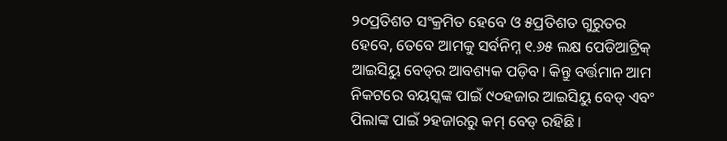୨୦ପ୍ରତିଶତ ସଂକ୍ରମିତ ହେବେ ଓ ୫ପ୍ରତିଶତ ଗୁରୁତର ହେବେ, ତେବେ ଆମକୁ ସର୍ବନିମ୍ନ ୧.୬୫ ଲକ୍ଷ ପେଡିଆଟ୍ରିକ୍‌ ଆଇସିୟୁ ବେଡ୍‌ର ଆବଶ୍ୟକ ପଡ଼ିବ। କିନ୍ତୁ ବର୍ତ୍ତମାନ ଆମ ନିକଟରେ ବୟସ୍କଙ୍କ ପାଇଁ ୯୦ହଜାର ଆଇସିୟୁ ବେଡ୍‌ ଏବଂ ପିଲାଙ୍କ ପାଇଁ ୨ହଜାରରୁ କମ୍‌ ବେଡ୍‌ ରହିଛି।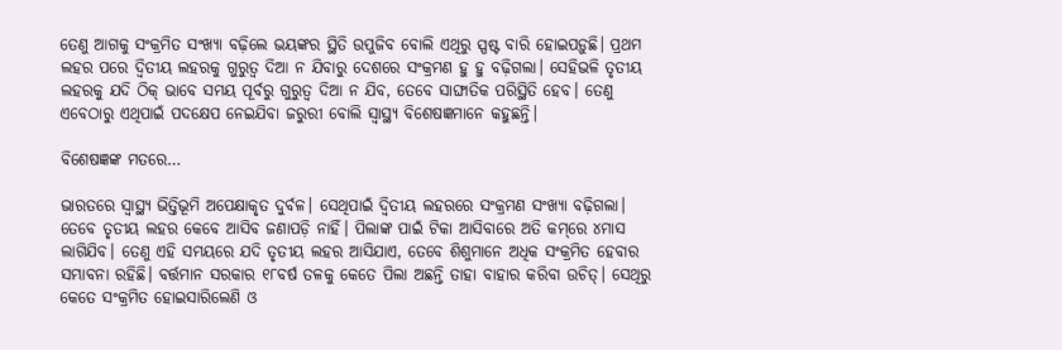ତେଣୁ ଆଗକୁ ସଂକ୍ରମିତ ସଂଖ୍ୟା ବଢ଼ିଲେ ଭୟଙ୍କର ସ୍ଥିତି ଉପୁଜିବ ବୋଲି ଏଥିରୁ ସ୍ପଷ୍ଟ ବାରି ହୋଇପଡ଼ୁଛି। ପ୍ରଥମ ଲହର ପରେ ଦ୍ୱିତୀୟ ଲହରକୁ ଗୁରୁତ୍ୱ ଦିଆ ନ ଯିବାରୁ ଦେଶରେ ସଂକ୍ରମଣ ହୁ ହୁ ବଢ଼ିଗଲା। ସେହିଭଳି ତୃତୀୟ ଲହରକୁ ଯଦି ଠିକ୍‌ ଭାବେ ସମୟ ପୂର୍ବରୁ ଗୁରୁତ୍ୱ ଦିଆ ନ ଯିବ, ତେବେ ସାଙ୍ଘାତିକ ପରିସ୍ଥିତି ହେବ। ତେଣୁ ଏବେଠାରୁ ଏଥିପାଇଁ ପଦକ୍ଷେପ ନେଇଯିବା ଜରୁରୀ ବୋଲି ସ୍ବାସ୍ଥ୍ୟ ବିଶେଷଜ୍ଞମାନେ କହୁଛନ୍ତି।

ବିଶେଷଜ୍ଞଙ୍କ ମତରେ…

ଭାରତରେ ସ୍ବାସ୍ଥ୍ୟ ଭିତ୍ତିଭୂମି ଅପେକ୍ଷାକୃତ ଦୁର୍ବଳ। ସେଥିପାଇଁ ଦ୍ୱିତୀୟ ଲହରରେ ସଂକ୍ରମଣ ସଂଖ୍ୟା ବଢ଼ିଗଲା। ତେବେ ତୃତୀୟ ଲହର କେବେ ଆସିବ ଜଣାପଡ଼ି ନାହିଁ। ପିଲାଙ୍କ ପାଇଁ ଟିକା ଆସିବାରେ ଅତି କମ୍‌ରେ ୪ମାସ ଲାଗିଯିବ। ତେଣୁ ଏହି ସମୟରେ ଯଦି ତୃତୀୟ ଲହର ଆସିଯାଏ, ତେବେ ଶିଶୁମାନେ ଅଧିକ ସଂକ୍ରମିତ ହେବାର ସମ୍ଭାବନା ରହିଛି। ବର୍ତ୍ତମାନ ସରକାର ୧୮ବର୍ଷ ତଳକୁ କେତେ ପିଲା ଅଛନ୍ତି ତାହା ବାହାର କରିବା ଉଚିତ୍‌। ସେଥିରୁ କେତେ ସଂକ୍ରମିତ ହୋଇସାରିଲେଣି ଓ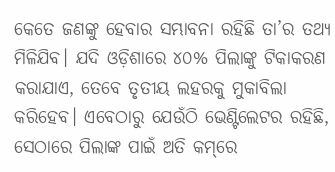କେତେ ଜଣଙ୍କୁ ହେବାର ସମ୍ଭାବନା ରହିଛି ତା’ର ତଥ୍ୟ ମିଳିଯିବ। ଯଦି ଓଡ଼ିଶାରେ ୪୦% ପିଲାଙ୍କୁ ଟିକାକରଣ କରାଯାଏ, ତେବେ ତୃତୀୟ ଲହରକୁ ମୁକାବିଲା କରିହେବ। ଏବେଠାରୁ ଯେଉଁଠି ଭେଣ୍ଟିଲେଟର ରହିଛି, ସେଠାରେ ପିଲାଙ୍କ ପାଇଁ ଅତି କମ୍‌ରେ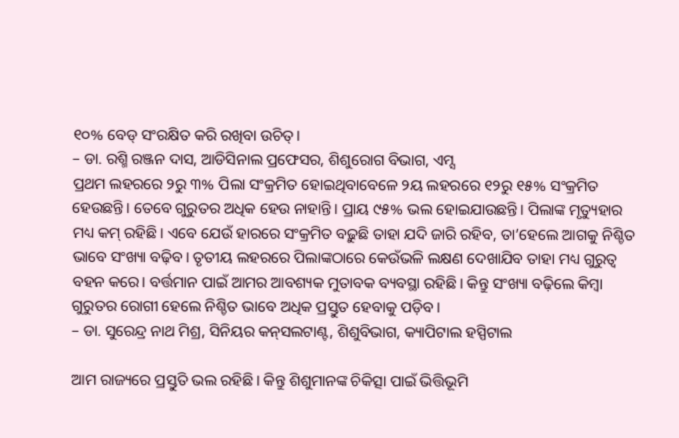୧୦% ବେଡ୍‌ ସଂରକ୍ଷିତ କରି ରଖିବା ଉଚିତ୍‌।
– ଡା. ରଶ୍ମି ରଞ୍ଜନ ଦାସ, ଆଡିସିନାଲ ପ୍ରଫେସର, ଶିଶୁରୋଗ ବିଭାଗ, ଏମ୍ସ
ପ୍ରଥମ ଲହରରେ ୨ରୁ ୩% ପିଲା ସଂକ୍ରମିତ ହୋଇଥିବାବେଳେ ୨ୟ ଲହରରେ ୧୨ରୁ ୧୫% ସଂକ୍ରମିତ ହେଉଛନ୍ତି। ତେବେ ଗୁରୁତର ଅଧିକ ହେଉ ନାହାନ୍ତି। ପ୍ରାୟ ୯୫% ଭଲ ହୋଇଯାଉଛନ୍ତି। ପିଲାଙ୍କ ମୃତ୍ୟୁହାର ମଧ୍ୟ କମ୍‌ ରହିଛି। ଏବେ ଯେଉଁ ହାରରେ ସଂକ୍ରମିତ ବଢ଼ୁଛି ତାହା ଯଦି ଜାରି ରହିବ, ତା’ହେଲେ ଆଗକୁ ନିଶ୍ଚିତ ଭାବେ ସଂଖ୍ୟା ବଢ଼ିବ। ତୃତୀୟ ଲହରରେ ପିଲାଙ୍କଠାରେ କେଉଁଭଳି ଲକ୍ଷଣ ଦେଖାଯିବ ତାହା ମଧ୍ୟ ଗୁରୁତ୍ୱ ବହନ କରେ। ବର୍ତ୍ତମାନ ପାଇଁ ଆମର ଆବଶ୍ୟକ ମୁତାବକ ବ୍ୟବସ୍ଥା ରହିଛି। କିନ୍ତୁ ସଂଖ୍ୟା ବଢ଼ିଲେ କିମ୍ବା ଗୁରୁତର ରୋଗୀ ହେଲେ ନିଶ୍ଚିତ ଭାବେ ଅଧିକ ପ୍ରସ୍ତୁତ ହେବାକୁ ପଡ଼ିବ।
– ଡା. ସୁରେନ୍ଦ୍ର ନାଥ ମିଶ୍ର, ସିନିୟର କନ୍‌ସଲଟାଣ୍ଟ, ଶିଶୁବିଭାଗ, କ୍ୟାପିଟାଲ ହସ୍ପିଟାଲ

ଆମ ରାଜ୍ୟରେ ପ୍ରସ୍ତୁତି ଭଲ ରହିଛି। କିନ୍ତୁ ଶିଶୁମାନଙ୍କ ଚିକିତ୍ସା ପାଇଁ ଭିତ୍ତିଭୂମି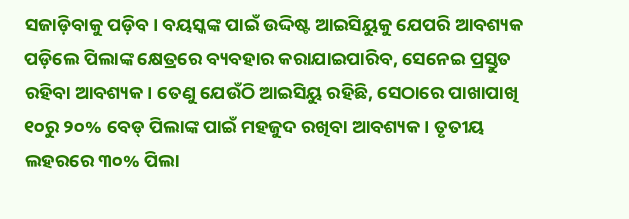ସଜାଡ଼ିବାକୁ ପଡ଼ିବ। ବୟସ୍କଙ୍କ ପାଇଁ ଉଦ୍ଦିଷ୍ଟ ଆଇସିୟୁକୁ ଯେପରି ଆବଶ୍ୟକ ପଡ଼ିଲେ ପିଲାଙ୍କ କ୍ଷେତ୍ରରେ ବ୍ୟବହାର କରାଯାଇପାରିବ, ସେନେଇ ପ୍ରସ୍ତୁତ ରହିବା ଆବଶ୍ୟକ। ତେଣୁ ଯେଉଁଠି ଆଇସିୟୁ ରହିଛି, ସେଠାରେ ପାଖାପାଖି ୧୦ରୁ ୨୦% ବେଡ୍‌ ପିଲାଙ୍କ ପାଇଁ ମହଜୁଦ ରଖିବା ଆବଶ୍ୟକ। ତୃତୀୟ ଲହରରେ ୩୦% ପିଲା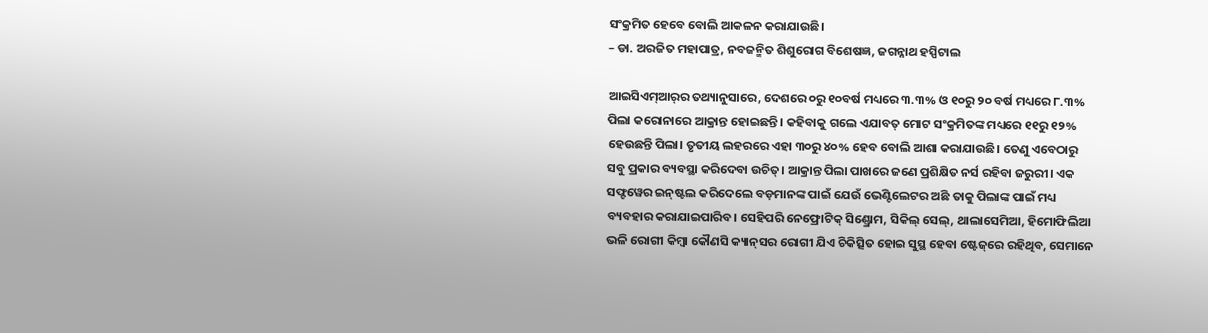ସଂକ୍ରମିତ ହେବେ ବୋଲି ଆକଳନ କରାଯାଉଛି।
– ଡା. ଅରଜିତ ମହାପାତ୍ର, ନବଜନ୍ମିତ ଶିଶୁରୋଗ ବିଶେଷଜ୍ଞ, ଜଗନ୍ନାଥ ହସ୍ପିଟାଲ

ଆଇସିଏମ୍‌ଆର୍‌ର ତଥ୍ୟାନୁସାରେ, ଦେଶରେ ୦ରୁ ୧୦ବର୍ଷ ମଧ୍ୟରେ ୩.୩% ଓ ୧୦ରୁ ୨୦ ବର୍ଷ ମଧ୍ୟରେ ୮.୩% ପିଲା କରୋନାରେ ଆକ୍ରାନ୍ତ ହୋଇଛନ୍ତି। କହିବାକୁ ଗଲେ ଏଯାବତ୍‌ ମୋଟ ସଂକ୍ରମିତଙ୍କ ମଧ୍ୟରେ ୧୧ରୁ ୧୨% ହେଉଛନ୍ତି ପିଲା। ତୃତୀୟ ଲହରରେ ଏହା ୩୦ରୁ ୪୦% ହେବ ବୋଲି ଆଶା କରାଯାଉଛି। ତେଣୁ ଏବେଠାରୁ ସବୁ ପ୍ରକାର ବ୍ୟବସ୍ଥା କରିଦେବା ଉଚିତ୍‌। ଆକ୍ରାନ୍ତ ପିଲା ପାଖରେ ଜଣେ ପ୍ରଶିକ୍ଷିତ ନର୍ସ ରହିବା ଜରୁରୀ। ଏକ ସଫ୍ଟୱେର ଇନ୍‌ଷ୍ଟଲ କରିଦେଲେ ବଡ଼ମାନଙ୍କ ପାଇଁ ଯେଉଁ ଭେଣ୍ଟିଲେଟର ଅଛି ତାକୁ ପିଲାଙ୍କ ପାଇଁ ମଧ୍ୟ ବ୍ୟବହାର କରାଯାଇପାରିବ। ସେହିପରି ନେଫ୍ରୋଟିକ୍‌ ସିଣ୍ଡ୍ରୋମ, ସିକିଲ୍‌ ସେଲ୍‌, ଥାଲାସେମିଆ, ହିମୋଫିଲିଆ ଭଳି ରୋଗୀ କିମ୍ବା କୌଣସି କ୍ୟାନ୍‌ସର ରୋଗୀ ଯିଏ ଚିକିତ୍ସିତ ହୋଇ ସୁସ୍ଥ ହେବା ଷ୍ଟେଜ୍‌ରେ ରହିଥିବ, ସେମାନେ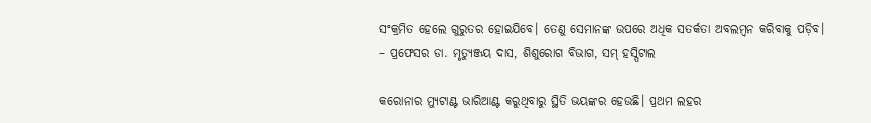ସଂକ୍ରମିତ ହେଲେ ଗୁରୁତର ହୋଇଯିବେ। ତେଣୁ ସେମାନଙ୍କ ଉପରେ ଅଧିକ ସତର୍କତା ଅବଲମ୍ବନ କରିବାକୁ ପଡ଼ିବ।
– ପ୍ରଫେସର ଡା. ମୃତ୍ୟୁଞ୍ଜୟ ଦାସ, ଶିଶୁରୋଗ ବିଭାଗ, ସମ୍‌ ହସ୍ପିଟାଲ

କରୋନାର ମ୍ୟୁଟାଣ୍ଟ ଭାରିଆଣ୍ଟ କରୁଥିବାରୁ ସ୍ଥିତି ଭୟଙ୍କର ହେଉଛି। ପ୍ରଥମ ଲହର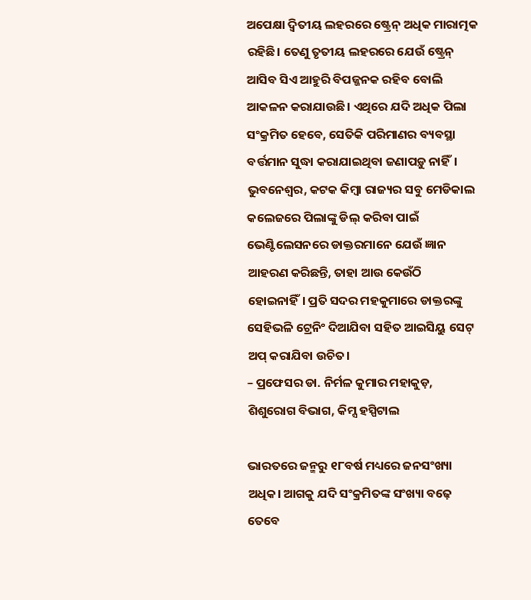ଅପେକ୍ଷା ଦ୍ୱିତୀୟ ଲହରରେ ଷ୍ଟ୍ରେନ୍‌ ଅଧିକ ମାରାତ୍ମକ ରହିଛି। ତେଣୁ ତୃତୀୟ ଲହରରେ ଯେଉଁ ଷ୍ଟ୍ରେନ୍‌ ଆସିବ ସିଏ ଆହୁରି ବିପଜ୍ଜନକ ରହିବ ବୋଲି ଆକଳନ କରାଯାଉଛି। ଏଥିରେ ଯଦି ଅଧିକ ପିଲା ସଂକ୍ରମିତ ହେବେ, ସେତିକି ପରିମାଣର ବ୍ୟବସ୍ଥା ବର୍ତ୍ତମାନ ସୁଦ୍ଧା କରାଯାଇଥିବା ଜଣାପଡ଼ୁ ନାହିଁ। ଭୁବନେଶ୍ୱର, କଟକ କିମ୍ବା ରାଜ୍ୟର ସବୁ ମେଡିକାଲ କଲେଜରେ ପିଲାଙ୍କୁ ଡିଲ୍‌ କରିବା ପାଇଁ ଭେଣ୍ଟିଲେସନରେ ଡାକ୍ତରମାନେ ଯେଉଁ ଜ୍ଞାନ ଆହରଣ କରିଛନ୍ତି, ତାହା ଆଉ କେଉଁଠି ହୋଇନାହିଁ। ପ୍ରତି ସଦର ମହକୁମାରେ ଡାକ୍ତରଙ୍କୁ ସେହିଭଳି ଟ୍ରେନିଂ ଦିଆଯିବା ସହିତ ଆଇସିୟୁ ସେଟ୍‌ ଅପ୍‌ କରାଯିବା ଉଚିତ।
– ପ୍ରଫେସର ଡା. ନିର୍ମଳ କୁମାର ମହାକୁଡ଼, ଶିଶୁରୋଗ ବିଭାଗ, କିମ୍ସ ହସ୍ପିଟାଲ

ଭାରତରେ ଜନ୍ମରୁ ୧୮ବର୍ଷ ମଧ୍ୟରେ ଜନସଂଖ୍ୟା ଅଧିକ। ଆଗକୁ ଯଦି ସଂକ୍ରମିତଙ୍କ ସଂଖ୍ୟା ବଢ଼େ ତେବେ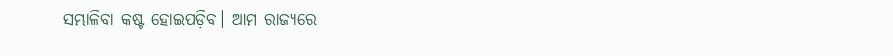ସମ୍ଭାଳିବା କଷ୍ଟ ହୋଇପଡ଼ିବ। ଆମ ରାଜ୍ୟରେ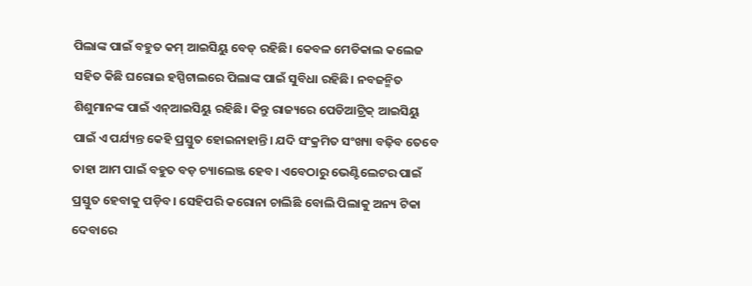ପିଲାଙ୍କ ପାଇଁ ବହୁତ କମ୍‌ ଆଇସିୟୁ ବେଡ୍‌ ରହିଛି। କେବଳ ମେଡିକାଲ କଲେଜ ସହିତ କିଛି ଘରୋଇ ହସ୍ପିଟାଲରେ ପିଲାଙ୍କ ପାଇଁ ସୁବିଧା ରହିଛି। ନବଜନ୍ମିତ ଶିଶୁମାନଙ୍କ ପାଇଁ ଏନ୍‌ଆଇସିୟୁ ରହିଛି। କିନ୍ତୁ ରାଜ୍ୟରେ ପେଡିଆଟ୍ରିକ୍‌ ଆଇସିୟୁ ପାଇଁ ଏ ପର୍ଯ୍ୟନ୍ତ କେହି ପ୍ରସ୍ତୁତ ହୋଇନାହାନ୍ତି। ଯଦି ସଂକ୍ରମିତ ସଂଖ୍ୟା ବଢ଼ିବ ତେବେ ତାହା ଆମ ପାଇଁ ବହୁତ ବଡ଼ ଚ୍ୟାଲେଞ୍ଜ ହେବ। ଏବେଠାରୁ ଭେଣ୍ଟିଲେଟର ପାଇଁ ପ୍ରସ୍ତୁତ ହେବାକୁ ପଡ଼ିବ। ସେହିପରି କରୋନା ଚାଲିଛି ବୋଲି ପିଲାକୁ ଅନ୍ୟ ଟିକା ଦେବାରେ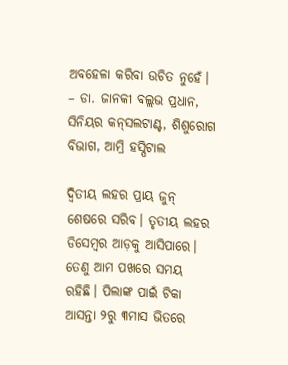ଅବହେଳା କରିବା ଉଚିତ ନୁହେଁ।
– ଡା. ଜାନକୀ ବଲ୍ଲଭ ପ୍ରଧାନ, ସିନିୟର କନ୍‌ସଲଟାଣ୍ଟ, ଶିଶୁରୋଗ ବିଭାଗ, ଆମ୍ରି ହସ୍ପିଟାଲ

ଦ୍ୱିତୀୟ ଲହର ପ୍ରାୟ ଜୁନ୍‌ ଶେଷରେ ସରିବ। ତୃତୀୟ ଲହର ଡିସେମ୍ବର ଆଡ଼କୁ ଆସିପାରେ। ତେଣୁ ଆମ ପଖରେ ସମୟ ରହିଛି। ପିଲାଙ୍କ ପାଇଁ ଟିକା ଆସନ୍ତା ୨ରୁ ୩ମାସ ଭିତରେ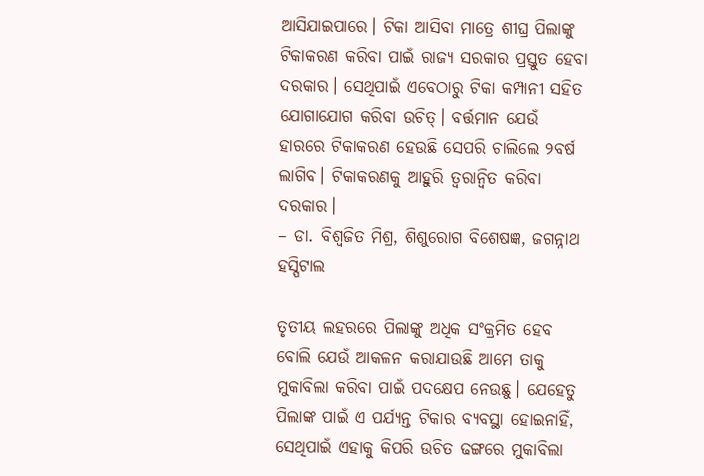ଆସିଯାଇପାରେ। ଟିକା ଆସିବା ମାତ୍ରେ ଶୀଘ୍ର ପିଲାଙ୍କୁ ଟିକାକରଣ କରିବା ପାଇଁ ରାଜ୍ୟ ସରକାର ପ୍ରସ୍ତୁତ ହେବା ଦରକାର। ସେଥିପାଇଁ ଏବେଠାରୁ ଟିକା କମ୍ପାନୀ ସହିତ ଯୋଗାଯୋଗ କରିବା ଉଚିତ୍‌। ବର୍ତ୍ତମାନ ଯେଉଁ ହାରରେ ଟିକାକରଣ ହେଉଛି ସେପରି ଚାଲିଲେ ୨ବର୍ଷ ଲାଗିବ। ଟିକାକରଣକୁ ଆହୁରି ତ୍ୱରାନ୍ବିତ କରିବା ଦରକାର।
– ଡା. ବିଶ୍ୱଜିତ ମିଶ୍ର, ଶିଶୁରୋଗ ବିଶେଷଜ୍ଞ, ଜଗନ୍ନାଥ ହସ୍ପିଟାଲ

ତୃତୀୟ ଲହରରେ ପିଲାଙ୍କୁ ଅଧିକ ସଂକ୍ରମିତ ହେବ ବୋଲି ଯେଉଁ ଆକଳନ କରାଯାଉଛି ଆମେ ତାକୁ ମୁକାବିଲା କରିବା ପାଇଁ ପଦକ୍ଷେପ ନେଉଛୁ। ଯେହେତୁ ପିଲାଙ୍କ ପାଇଁ ଏ ପର୍ଯ୍ୟନ୍ତ ଟିକାର ବ୍ୟବସ୍ଥା ହୋଇନାହିଁ, ସେଥିପାଇଁ ଏହାକୁ କିପରି ଉଚିତ ଢଙ୍ଗରେ ମୁକାବିଲା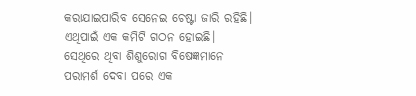କରାଯାଇପାରିବ ସେନେଇ ଚେଷ୍ଟା ଜାରି ରହିଛି। ଏଥିପାଇଁ ଏକ କମିଟି ଗଠନ ହୋଇଛି। ସେଥିରେ ଥିବା ଶିଶୁରୋଗ ବିଷେଜ୍ଞମାନେ ପରାମର୍ଶ ଦେବା ପରେ ଏକ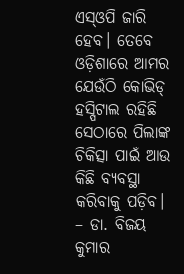ଏସ୍‌ଓପି ଜାରି ହେବ। ତେବେ ଓଡ଼ିଶାରେ ଆମର ଯେଉଁଠି କୋଭିଡ୍‌ ହସ୍ପିଟାଲ ରହିଛି ସେଠାରେ ପିଲାଙ୍କ ଚିକିତ୍ସା ପାଇଁ ଆଉ କିଛି ବ୍ୟବସ୍ଥା କରିବାକୁ ପଡ଼ିବ।
– ଡା. ବିଜୟ କୁମାର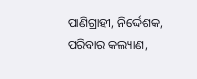ପାଣିଗ୍ରାହୀ, ନିର୍ଦ୍ଦେଶକ,
ପରିବାର କଲ୍ୟାଣ,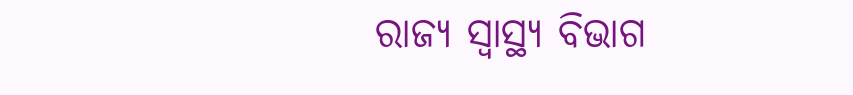ରାଜ୍ୟ ସ୍ବାସ୍ଥ୍ୟ ବିଭାଗ